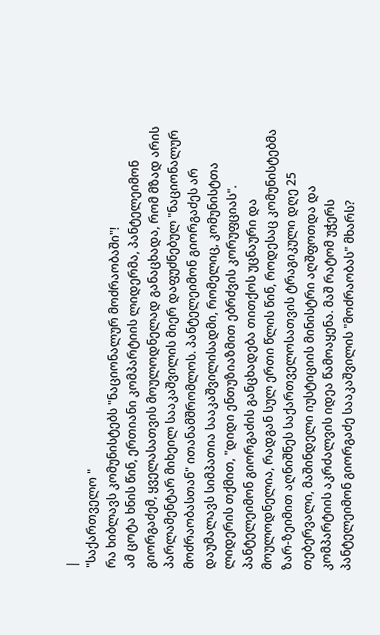|
"საქართველო "
რა ხიბლავს კომუნისტებს "ნაციონალურ მოძრაობაში"!
ამ ცოტა ხნის წინ, ერთიანი კომპარტიის ლიდერმა, პანტელეიმონ გიორგაძემ, ყველასათვის მოულოდნელად განაცხადა, რომ მზად არის პარლამენტარ მიხეილ სააკაშვილის მიერ დაფუძნებულ "ნაციონალურ მოძრაობასთან" ითანამშრომლოს. პანტელეიმონ გიორგაძეს არ დაუმალავს სიმპათია სააკაშვილისადმი, რომელიც, კომუნისტთა ლიდერის თქმით, "დიდი ენთუზიაზმით ებრძვის კორუფციას". პანტელეიმონ გიორგაძის განცხადება თითქოს უცნაური და მოულოდნელია, რადგან სულ ერთი წლის წინ, როდესაც კომუნისტებმა ზარ-ზეიმით აღნიშნეს საქართველოსათვის ტრაგიკული დღე 25 თებერვალი, მაშინდელი იუსტიციის მინისტრი აღშფოთდა და კომპარტიის აკრძალვის იდეა წამოაყენა. მაშ რატომ უჭერს პანტელეიმონ გიორგაძე სააკაშვილის "მოძრაობას" მხარს?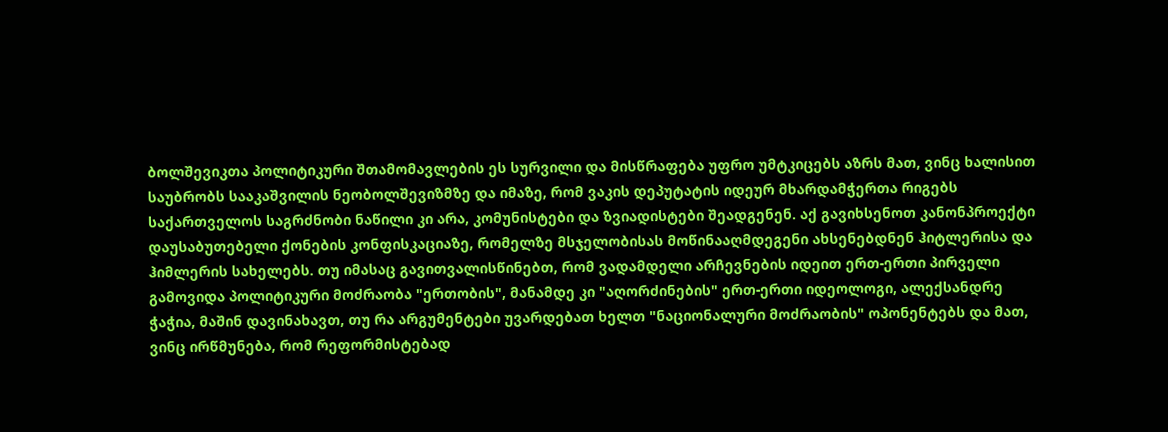ბოლშევიკთა პოლიტიკური შთამომავლების ეს სურვილი და მისწრაფება უფრო უმტკიცებს აზრს მათ, ვინც ხალისით საუბრობს სააკაშვილის ნეობოლშევიზმზე და იმაზე, რომ ვაკის დეპუტატის იდეურ მხარდამჭერთა რიგებს საქართველოს საგრძნობი ნაწილი კი არა, კომუნისტები და ზვიადისტები შეადგენენ. აქ გავიხსენოთ კანონპროექტი დაუსაბუთებელი ქონების კონფისკაციაზე, რომელზე მსჯელობისას მოწინააღმდეგენი ახსენებდნენ ჰიტლერისა და ჰიმლერის სახელებს. თუ იმასაც გავითვალისწინებთ, რომ ვადამდელი არჩევნების იდეით ერთ-ერთი პირველი გამოვიდა პოლიტიკური მოძრაობა "ერთობის", მანამდე კი "აღორძინების" ერთ-ერთი იდეოლოგი, ალექსანდრე ჭაჭია, მაშინ დავინახავთ, თუ რა არგუმენტები უვარდებათ ხელთ "ნაციონალური მოძრაობის" ოპონენტებს და მათ, ვინც ირწმუნება, რომ რეფორმისტებად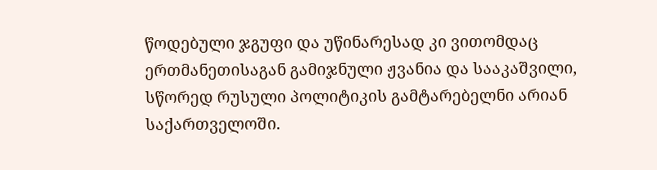წოდებული ჯგუფი და უწინარესად კი ვითომდაც ერთმანეთისაგან გამიჯნული ჟვანია და სააკაშვილი, სწორედ რუსული პოლიტიკის გამტარებელნი არიან საქართველოში.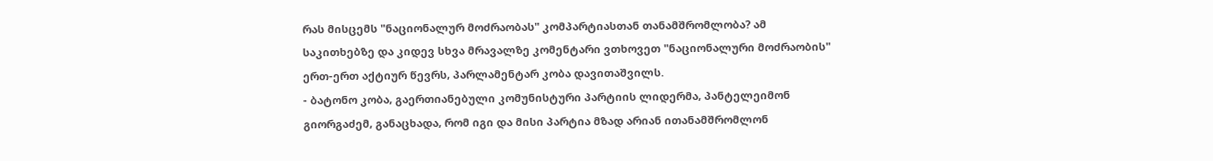რას მისცემს "ნაციონალურ მოძრაობას" კომპარტიასთან თანამშრომლობა? ამ საკითხებზე და კიდევ სხვა მრავალზე კომენტარი ვთხოვეთ "ნაციონალური მოძრაობის" ერთ-ერთ აქტიურ წევრს, პარლამენტარ კობა დავითაშვილს.
- ბატონო კობა, გაერთიანებული კომუნისტური პარტიის ლიდერმა, პანტელეიმონ გიორგაძემ, განაცხადა, რომ იგი და მისი პარტია მზად არიან ითანამშრომლონ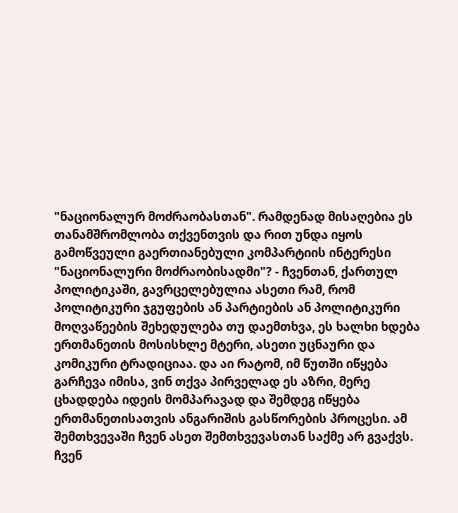"ნაციონალურ მოძრაობასთან". რამდენად მისაღებია ეს თანამშრომლობა თქვენთვის და რით უნდა იყოს გამოწვეული გაერთიანებული კომპარტიის ინტერესი "ნაციონალური მოძრაობისადმი"? - ჩვენთან, ქართულ პოლიტიკაში, გავრცელებულია ასეთი რამ, რომ პოლიტიკური ჯგუფების ან პარტიების ან პოლიტიკური მოღვაწეების შეხედულება თუ დაემთხვა, ეს ხალხი ხდება ერთმანეთის მოსისხლე მტერი, ასეთი უცნაური და კომიკური ტრადიციაა. და აი რატომ, იმ წუთში იწყება გარჩევა იმისა, ვინ თქვა პირველად ეს აზრი, მერე ცხადდება იდეის მომპარავად და შემდეგ იწყება ერთმანეთისათვის ანგარიშის გასწორების პროცესი. ამ შემთხვევაში ჩვენ ასეთ შემთხვევასთან საქმე არ გვაქვს. ჩვენ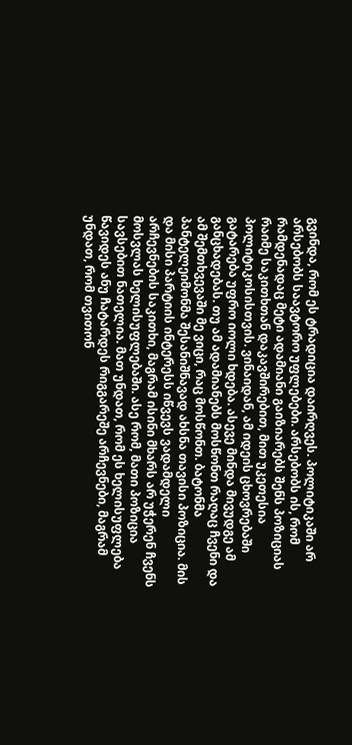გვინდა, რომ ეს ტრადიცია დაირღვეს. პოლიტიკაში არ არსებობს საავტორო უფლებები. არსებობს ის, რომ რამდენადაც მეტი ადამიანი გაიზიარებს შენს პოზიციას რაიმე საკითხთან დაკავშირებით, მით უკეთესია პოლიტიკოსისთვის. ვინაიდან, ამ იდეის ცხოვრებაში გატარება უფრო იოლი ხდება. ასევე მინდა მივუდგე ამ განცხადებას. თუ ამ ადამიანებს მოსწონთ რაღაც ჩვენი და ამ შემთხვევაში მე ვიცი, რაც მოსწონთ. ბატონმა პანტელეიმონმა შესანიშნავად ახსნა თავისი პოზიცია. მის და მისი პარტიის ინტერესს იწვევს ვადამდელი არჩევნების საკითხი, მაგრამ ისინი მხარს არ უჭერენ ჩვენს მოსვლას ხელისუფლებაში. ასე რომ, მათი პოზიცია სავსებით ნათელია. მათ უნდათ, რომ ეს ხელისუფლება წავიდეს ანუ ჩატარდეს რიგგარეშე არჩევნები, მაგრამ უნდათ, რომ თვითონ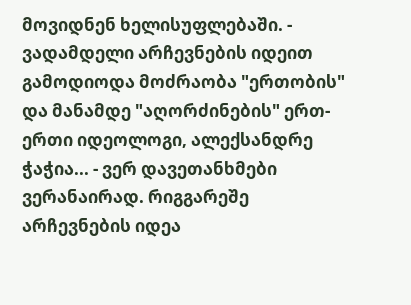მოვიდნენ ხელისუფლებაში. - ვადამდელი არჩევნების იდეით გამოდიოდა მოძრაობა "ერთობის" და მანამდე "აღორძინების" ერთ-ერთი იდეოლოგი, ალექსანდრე ჭაჭია... - ვერ დავეთანხმები ვერანაირად. რიგგარეშე არჩევნების იდეა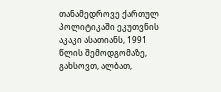თანამედროვე ქართულ პოლიტიკაში ეკუთვნის აკაკი ასათიანს, 1991 წლის შემოდგომაზე, გახსოვთ, ალბათ,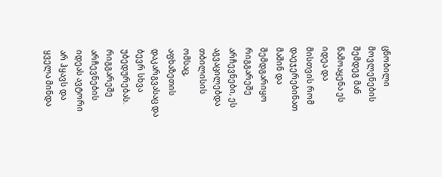ცნობილი მოვლენების შემდეგ მან წამოაყენა ეს იდეა და მისთვის რომ დაეჯერებინათ მაშინ და შემდგარიყო რიგგარეშე არჩევნები, ეს აგვაცილებდა თბილისის ომსაც, აფხაზეთის დაკარგვასაც და ბევრ სხვა უბედურებას. რიგგარეშე არჩევნების იდეას ავტორი არ ჰყავს და ყველა მინდა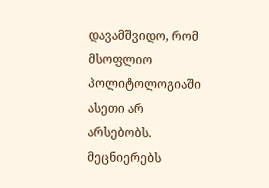დავამშვიდო, რომ მსოფლიო პოლიტოლოგიაში ასეთი არ არსებობს. მეცნიერებს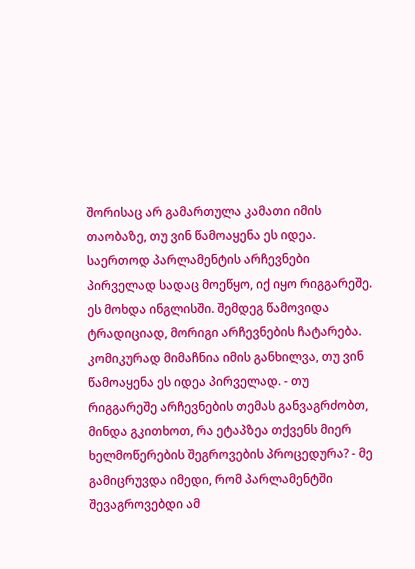შორისაც არ გამართულა კამათი იმის თაობაზე, თუ ვინ წამოაყენა ეს იდეა. საერთოდ პარლამენტის არჩევნები პირველად სადაც მოეწყო, იქ იყო რიგგარეშე. ეს მოხდა ინგლისში. შემდეგ წამოვიდა ტრადიციად, მორიგი არჩევნების ჩატარება. კომიკურად მიმაჩნია იმის განხილვა, თუ ვინ წამოაყენა ეს იდეა პირველად. - თუ რიგგარეშე არჩევნების თემას განვაგრძობთ, მინდა გკითხოთ, რა ეტაპზეა თქვენს მიერ ხელმოწერების შეგროვების პროცედურა? - მე გამიცრუვდა იმედი, რომ პარლამენტში შევაგროვებდი ამ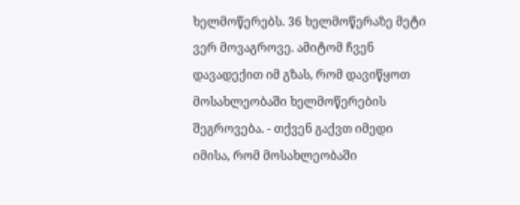ხელმოწერებს. 36 ხელმოწერაზე მეტი ვერ მოვაგროვე. ამიტომ ჩვენ დავადექით იმ გზას, რომ დავიწყოთ მოსახლეობაში ხელმოწერების შეგროვება. - თქვენ გაქვთ იმედი იმისა, რომ მოსახლეობაში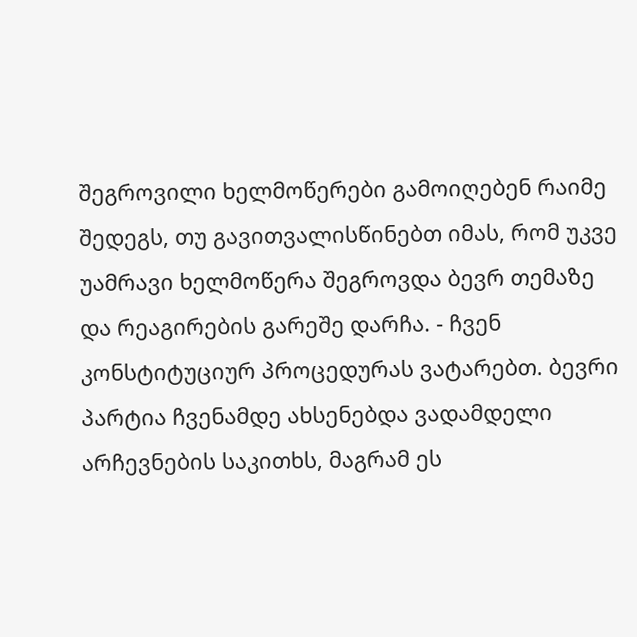შეგროვილი ხელმოწერები გამოიღებენ რაიმე შედეგს, თუ გავითვალისწინებთ იმას, რომ უკვე უამრავი ხელმოწერა შეგროვდა ბევრ თემაზე და რეაგირების გარეშე დარჩა. - ჩვენ კონსტიტუციურ პროცედურას ვატარებთ. ბევრი პარტია ჩვენამდე ახსენებდა ვადამდელი არჩევნების საკითხს, მაგრამ ეს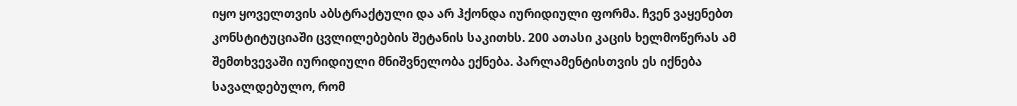იყო ყოველთვის აბსტრაქტული და არ ჰქონდა იურიდიული ფორმა. ჩვენ ვაყენებთ კონსტიტუციაში ცვლილებების შეტანის საკითხს. 200 ათასი კაცის ხელმოწერას ამ შემთხვევაში იურიდიული მნიშვნელობა ექნება. პარლამენტისთვის ეს იქნება სავალდებულო, რომ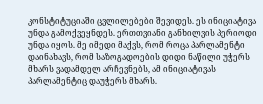კონსტიტუციაში ცვლილებები შევიდეს. ეს ინიციატივა უნდა გამოქვეყნდეს. ერთთვიანი განხილვის პერიოდი უნდა იყოს. მე იმედი მაქვს, რომ როცა პარლამენტი დაინახავს, რომ საზოგადოების დიდი ნაწილი უჭერს მხარს ვადამდელ არჩევნებს, ამ ინიციატივას პარლამენტიც დაუჭერს მხარს.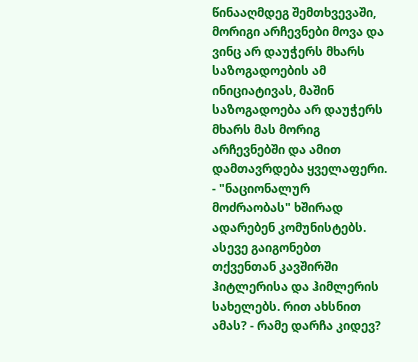წინააღმდეგ შემთხვევაში, მორიგი არჩევნები მოვა და ვინც არ დაუჭერს მხარს საზოგადოების ამ ინიციატივას, მაშინ საზოგადოება არ დაუჭერს მხარს მას მორიგ არჩევნებში და ამით დამთავრდება ყველაფერი. - "ნაციონალურ მოძრაობას" ხშირად ადარებენ კომუნისტებს. ასევე გაიგონებთ თქვენთან კავშირში ჰიტლერისა და ჰიმლერის სახელებს. რით ახსნით ამას? - რამე დარჩა კიდევ?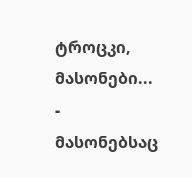ტროცკი, მასონები... - მასონებსაც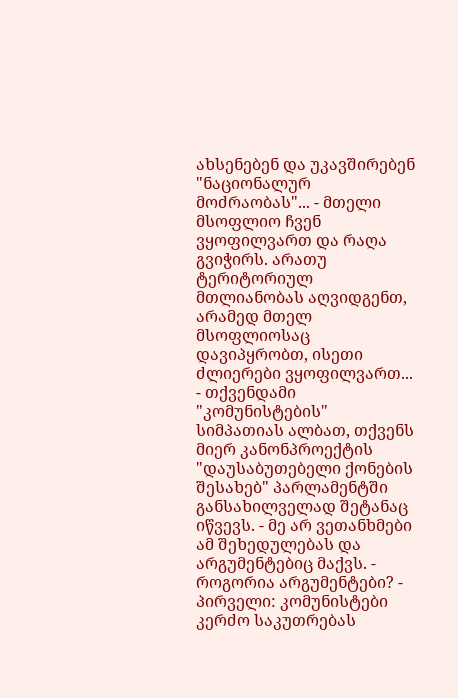ახსენებენ და უკავშირებენ "ნაციონალურ მოძრაობას"... - მთელი მსოფლიო ჩვენ ვყოფილვართ და რაღა გვიჭირს. არათუ ტერიტორიულ მთლიანობას აღვიდგენთ, არამედ მთელ მსოფლიოსაც დავიპყრობთ, ისეთი ძლიერები ვყოფილვართ... - თქვენდამი "კომუნისტების" სიმპათიას ალბათ, თქვენს მიერ კანონპროექტის "დაუსაბუთებელი ქონების შესახებ" პარლამენტში განსახილველად შეტანაც იწვევს. - მე არ ვეთანხმები ამ შეხედულებას და არგუმენტებიც მაქვს. - როგორია არგუმენტები? - პირველი: კომუნისტები კერძო საკუთრებას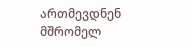ართმევდნენ მშრომელ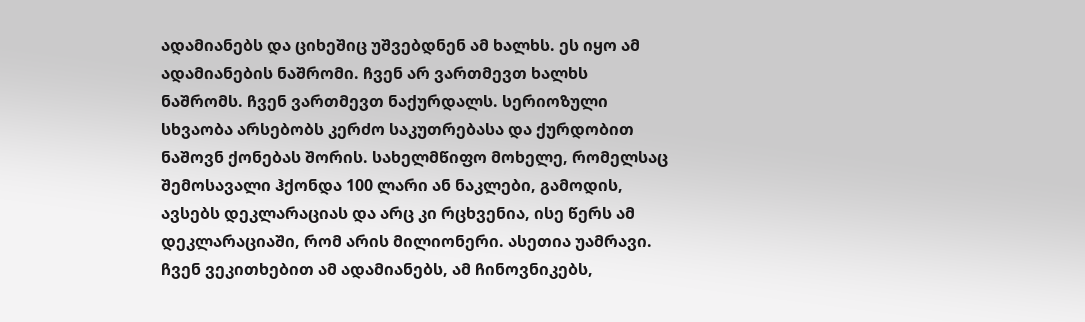ადამიანებს და ციხეშიც უშვებდნენ ამ ხალხს. ეს იყო ამ ადამიანების ნაშრომი. ჩვენ არ ვართმევთ ხალხს ნაშრომს. ჩვენ ვართმევთ ნაქურდალს. სერიოზული სხვაობა არსებობს კერძო საკუთრებასა და ქურდობით ნაშოვნ ქონებას შორის. სახელმწიფო მოხელე, რომელსაც შემოსავალი ჰქონდა 100 ლარი ან ნაკლები, გამოდის, ავსებს დეკლარაციას და არც კი რცხვენია, ისე წერს ამ დეკლარაციაში, რომ არის მილიონერი. ასეთია უამრავი. ჩვენ ვეკითხებით ამ ადამიანებს, ამ ჩინოვნიკებს,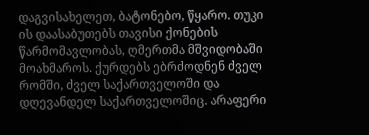დაგვისახელეთ, ბატონებო, წყარო. თუკი ის დაასაბუთებს თავისი ქონების წარმომავლობას, ღმერთმა მშვიდობაში მოახმაროს. ქურდებს ებრძოდნენ ძველ რომში, ძველ საქართველოში და დღევანდელ საქართველოშიც. არაფერი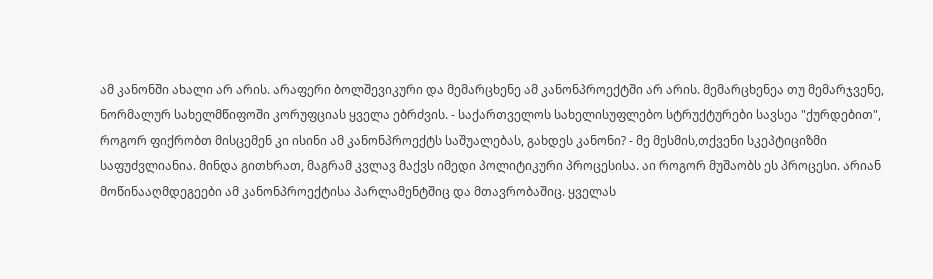ამ კანონში ახალი არ არის. არაფერი ბოლშევიკური და მემარცხენე ამ კანონპროექტში არ არის. მემარცხენეა თუ მემარჯვენე, ნორმალურ სახელმწიფოში კორუფციას ყველა ებრძვის. - საქართველოს სახელისუფლებო სტრუქტურები სავსეა "ქურდებით", როგორ ფიქრობთ მისცემენ კი ისინი ამ კანონპროექტს საშუალებას, გახდეს კანონი? - მე მესმის,თქვენი სკეპტიციზმი საფუძვლიანია. მინდა გითხრათ, მაგრამ კვლავ მაქვს იმედი პოლიტიკური პროცესისა. აი როგორ მუშაობს ეს პროცესი. არიან მოწინააღმდეგეები ამ კანონპროექტისა პარლამენტშიც და მთავრობაშიც. ყველას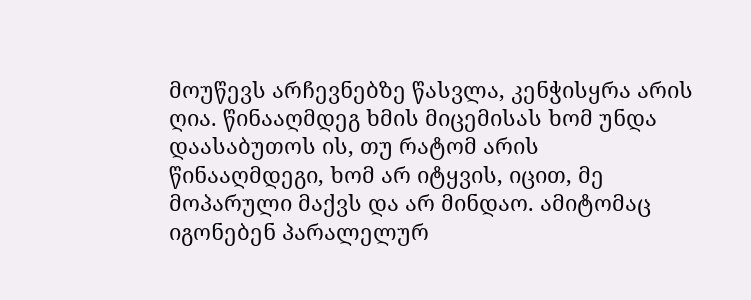მოუწევს არჩევნებზე წასვლა, კენჭისყრა არის ღია. წინააღმდეგ ხმის მიცემისას ხომ უნდა დაასაბუთოს ის, თუ რატომ არის წინააღმდეგი, ხომ არ იტყვის, იცით, მე მოპარული მაქვს და არ მინდაო. ამიტომაც იგონებენ პარალელურ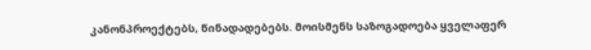კანონპროექტებს, წინადადებებს. მოისმენს საზოგადოება ყველაფერ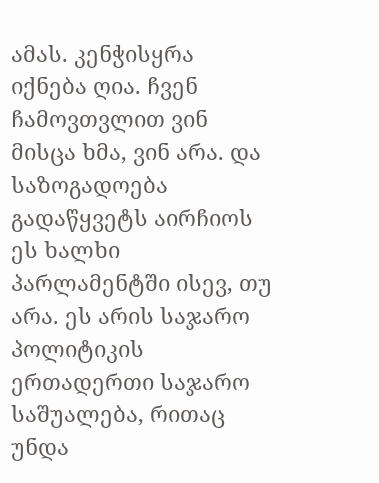ამას. კენჭისყრა იქნება ღია. ჩვენ ჩამოვთვლით ვინ მისცა ხმა, ვინ არა. და საზოგადოება გადაწყვეტს აირჩიოს ეს ხალხი პარლამენტში ისევ, თუ არა. ეს არის საჯარო პოლიტიკის ერთადერთი საჯარო საშუალება, რითაც უნდა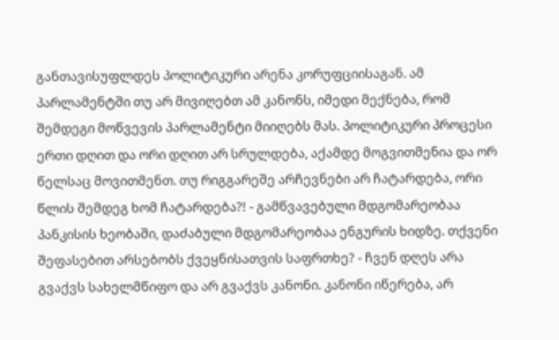განთავისუფლდეს პოლიტიკური არენა კორუფციისაგან. ამ პარლამენტში თუ არ მივიღებთ ამ კანონს, იმედი მექნება, რომ შემდეგი მოწვევის პარლამენტი მიიღებს მას. პოლიტიკური პროცესი ერთი დღით და ორი დღით არ სრულდება, აქამდე მოგვითმენია და ორ წელსაც მოვითმენთ. თუ რიგგარეშე არჩევნები არ ჩატარდება, ორი წლის შემდეგ ხომ ჩატარდება?! - გამწვავებული მდგომარეობაა პანკისის ხეობაში, დაძაბული მდგომარეობაა ენგურის ხიდზე. თქვენი შეფასებით არსებობს ქვეყნისათვის საფრთხე? - ჩვენ დღეს არა გვაქვს სახელმწიფო და არ გვაქვს კანონი. კანონი იწერება, არ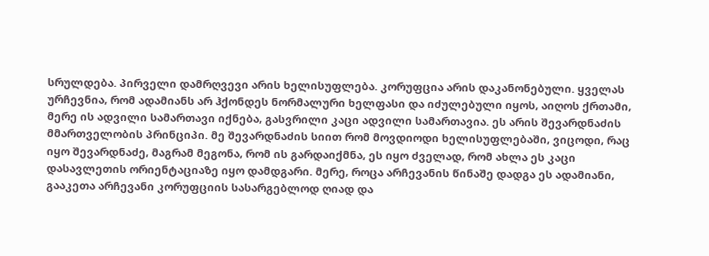სრულდება. პირველი დამრღვევი არის ხელისუფლება. კორუფცია არის დაკანონებული. ყველას ურჩევნია, რომ ადამიანს არ ჰქონდეს ნორმალური ხელფასი და იძულებული იყოს, აიღოს ქრთამი, მერე ის ადვილი სამართავი იქნება, გასვრილი კაცი ადვილი სამართავია. ეს არის შევარდნაძის მმართველობის პრინციპი. მე შევარდნაძის სიით რომ მოვდიოდი ხელისუფლებაში, ვიცოდი, რაც იყო შევარდნაძე, მაგრამ მეგონა, რომ ის გარდაიქმნა, ეს იყო ძველად, რომ ახლა ეს კაცი დასავლეთის ორიენტაციაზე იყო დამდგარი. მერე, როცა არჩევანის წინაშე დადგა ეს ადამიანი, გააკეთა არჩევანი კორუფციის სასარგებლოდ ღიად და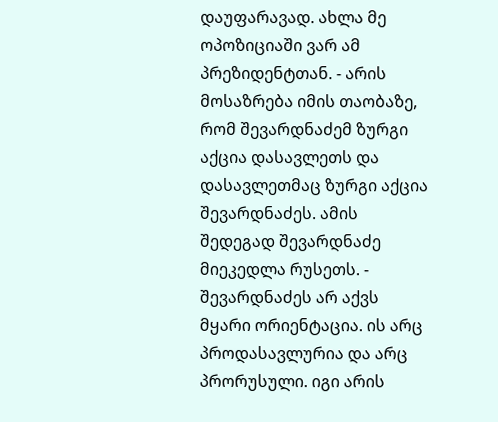დაუფარავად. ახლა მე ოპოზიციაში ვარ ამ პრეზიდენტთან. - არის მოსაზრება იმის თაობაზე, რომ შევარდნაძემ ზურგი აქცია დასავლეთს და დასავლეთმაც ზურგი აქცია შევარდნაძეს. ამის შედეგად შევარდნაძე მიეკედლა რუსეთს. - შევარდნაძეს არ აქვს მყარი ორიენტაცია. ის არც პროდასავლურია და არც პრორუსული. იგი არის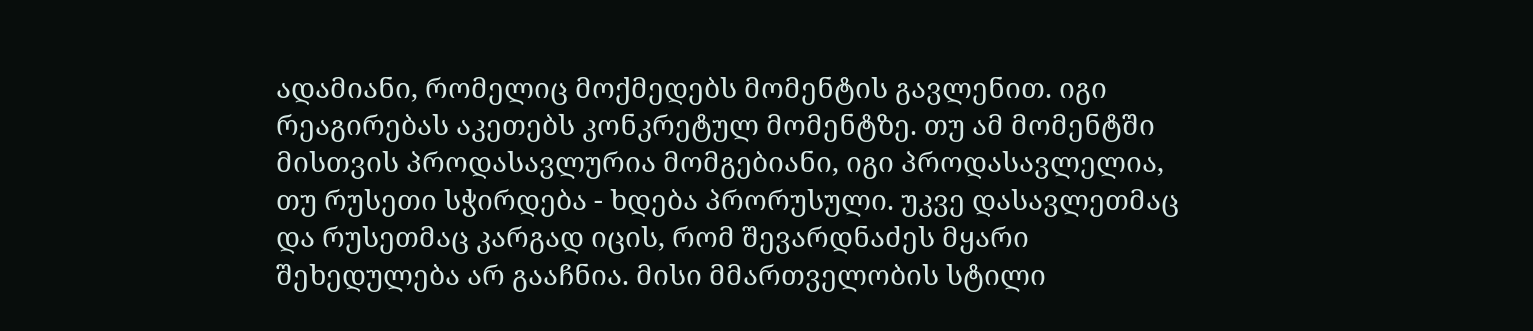ადამიანი, რომელიც მოქმედებს მომენტის გავლენით. იგი რეაგირებას აკეთებს კონკრეტულ მომენტზე. თუ ამ მომენტში მისთვის პროდასავლურია მომგებიანი, იგი პროდასავლელია, თუ რუსეთი სჭირდება - ხდება პრორუსული. უკვე დასავლეთმაც და რუსეთმაც კარგად იცის, რომ შევარდნაძეს მყარი შეხედულება არ გააჩნია. მისი მმართველობის სტილი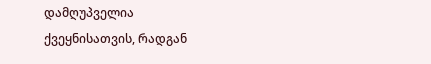დამღუპველია ქვეყნისათვის, რადგან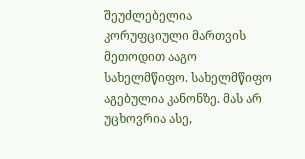შეუძლებელია კორუფციული მართვის მეთოდით ააგო სახელმწიფო. სახელმწიფო აგებულია კანონზე. მას არ უცხოვრია ასე,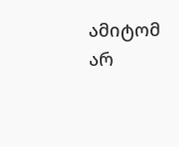ამიტომ არ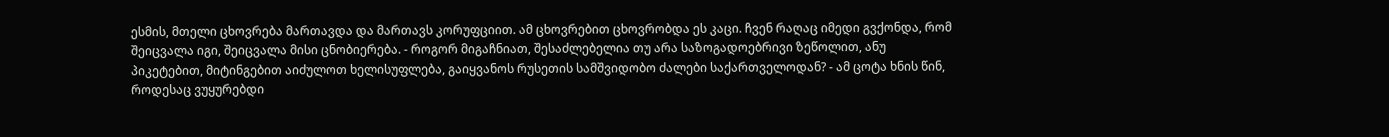ესმის, მთელი ცხოვრება მართავდა და მართავს კორუფციით. ამ ცხოვრებით ცხოვრობდა ეს კაცი. ჩვენ რაღაც იმედი გვქონდა, რომ შეიცვალა იგი, შეიცვალა მისი ცნობიერება. - როგორ მიგაჩნიათ, შესაძლებელია თუ არა საზოგადოებრივი ზეწოლით, ანუ პიკეტებით, მიტინგებით აიძულოთ ხელისუფლება, გაიყვანოს რუსეთის სამშვიდობო ძალები საქართველოდან? - ამ ცოტა ხნის წინ, როდესაც ვუყურებდი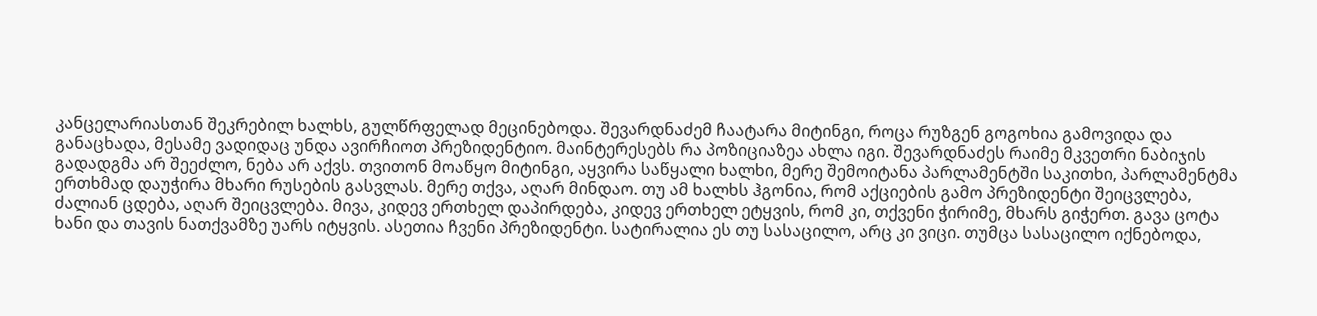კანცელარიასთან შეკრებილ ხალხს, გულწრფელად მეცინებოდა. შევარდნაძემ ჩაატარა მიტინგი, როცა რუზგენ გოგოხია გამოვიდა და განაცხადა, მესამე ვადიდაც უნდა ავირჩიოთ პრეზიდენტიო. მაინტერესებს რა პოზიციაზეა ახლა იგი. შევარდნაძეს რაიმე მკვეთრი ნაბიჯის გადადგმა არ შეეძლო, ნება არ აქვს. თვითონ მოაწყო მიტინგი, აყვირა საწყალი ხალხი, მერე შემოიტანა პარლამენტში საკითხი, პარლამენტმა ერთხმად დაუჭირა მხარი რუსების გასვლას. მერე თქვა, აღარ მინდაო. თუ ამ ხალხს ჰგონია, რომ აქციების გამო პრეზიდენტი შეიცვლება, ძალიან ცდება, აღარ შეიცვლება. მივა, კიდევ ერთხელ დაპირდება, კიდევ ერთხელ ეტყვის, რომ კი, თქვენი ჭირიმე, მხარს გიჭერთ. გავა ცოტა ხანი და თავის ნათქვამზე უარს იტყვის. ასეთია ჩვენი პრეზიდენტი. სატირალია ეს თუ სასაცილო, არც კი ვიცი. თუმცა სასაცილო იქნებოდა,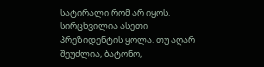სატირალი რომ არ იყოს. სირცხვილია ასეთი პრეზიდენტის ყოლა. თუ აღარ შეუძლია, ბატონო,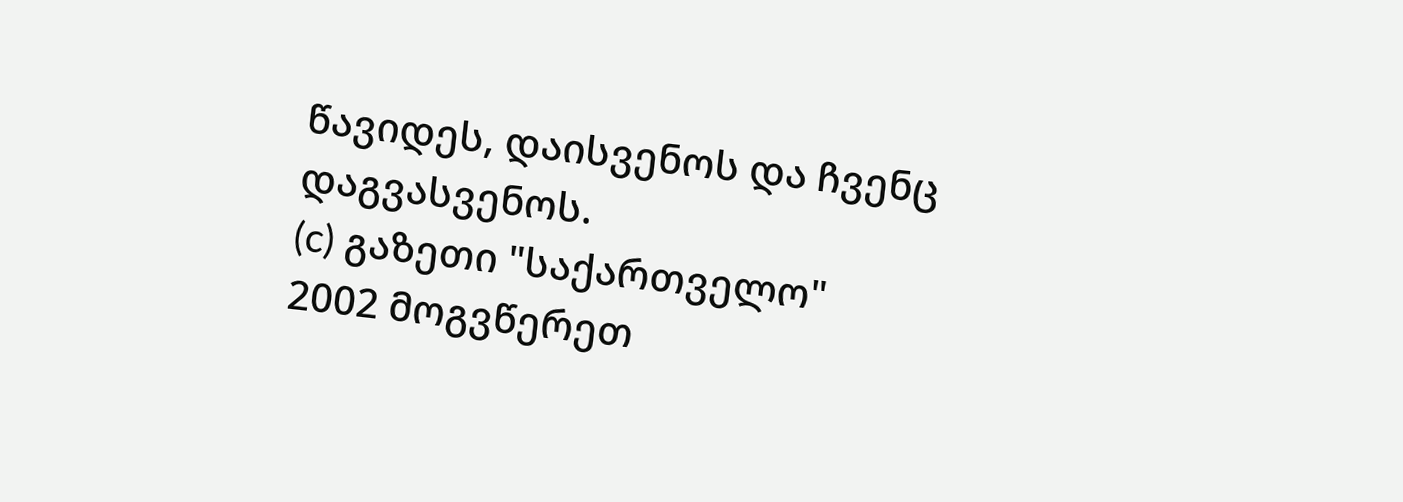წავიდეს, დაისვენოს და ჩვენც დაგვასვენოს.
(c) გაზეთი "საქართველო"
2002 მოგვწერეთ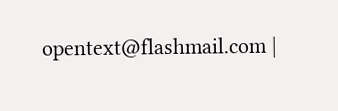opentext@flashmail.com |